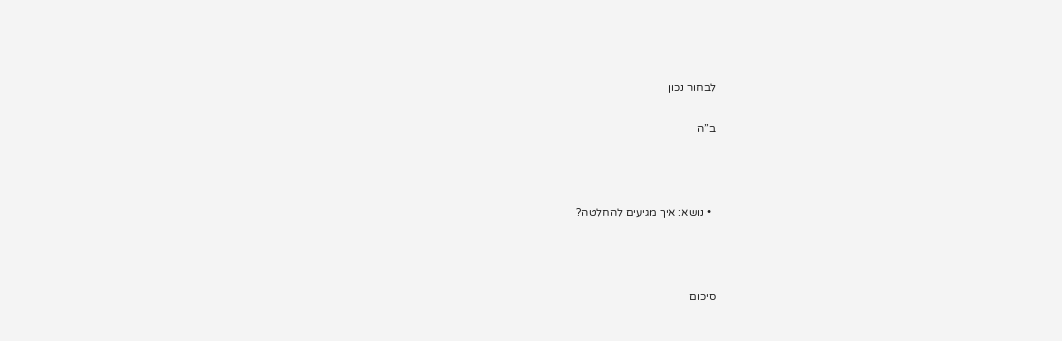לבחור נכון

ב”ה



  • נושא: איך מגיעים להחלטה?



סיכום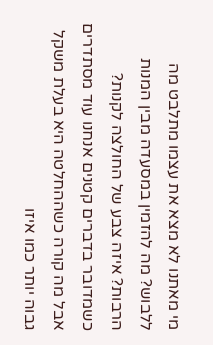מי מאתנו לא מצא את עצמו מתלבט מה ללבוש? מה להזמין במסעדה מבין המנות הרבות? איזה צבע של החולצה לקנות? כשמדובר בדברים קטנים אנחנו עוד מסתדרים אבל מה קורה כשההחלטה היא בעלת משקל גבוה יותר כמו איזו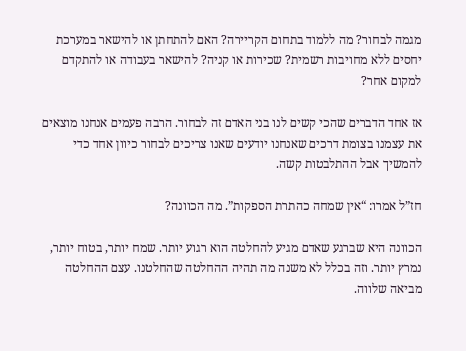מגמה לבחור? מה ללמוד בתחום הקריירה? האם להתחתן או להישאר במערכת יחסים ללא מחויבות רשמית? שכירות או קניה? להישאר בעבודה או להתקדם למקום אחר?

אז אחד הדברים שהכי קשים לנו בני האדם זה לבחור. הרבה פעמים אנחנו מוצאים את עצמנו בצומת דרכים שאנחנו יודעים שאנו צריכים לבחור כיוון אחד כדי להמשיך אבל ההתלבטות קשה.

חז”ל אמרו: “אין שמחה כהתרת הספקות”. מה הכוונה?

הכוונה היא שברגע שאדם מגיע להחלטה הוא רגוע יותר. שמח יותר, בטוח יותר, נמרץ יותר. וזה בכלל לא משנה מה תהיה ההחלטה שהחלטנו. עצם ההחלטה מביאה שלווה.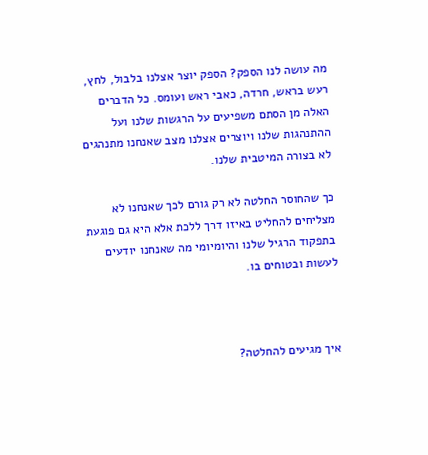מה עושה לנו הספק? הספק יוצר אצלנו בלבול, לחץ, רעש בראש, חרדה, כאבי ראש ועומס. כל הדברים האלה מן הסתם משפיעים על הרגשות שלנו ועל ההתנהגות שלנו ויוצרים אצלנו מצב שאנחנו מתנהגים לא בצורה המיטבית שלנו.

כך שהחוסר החלטה לא רק גורם לכך שאנחנו לא מצליחים להחליט באיזו דרך ללכת אלא היא גם פוגעת בתפקוד הרגיל שלנו והיומיומי מה שאנחנו יודעים לעשות ובטוחים בו.



איך מגיעים להחלטה?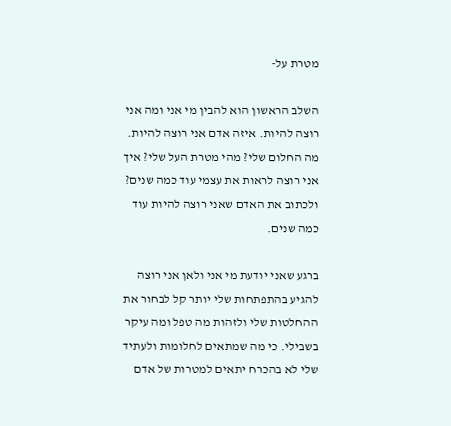מטרת על-

השלב הראשון הוא להבין מי אני ומה אני רוצה להיות. איזה אדם אני רוצה להיות. מה החלום שלי? מהי מטרת העל שלי? איך אני רוצה לראות את עצמי עוד כמה שנים? ולכתוב את האדם שאני רוצה להיות עוד כמה שנים.

ברגע שאני יודעת מי אני ולאן אני רוצה להגיע בהתפתחות שלי יותר קל לבחור את ההחלטות שלי ולזהות מה טפל ומה עיקר בשבילי. כי מה שמתאים לחלומות ולעתיד שלי לא בהכרח יתאים למטרות של אדם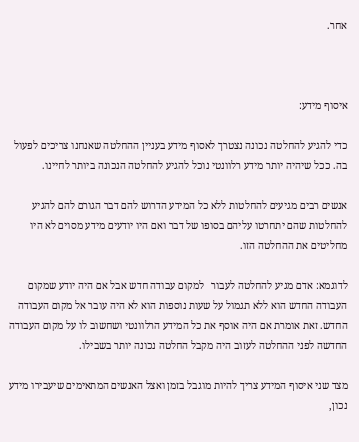אחר.



איסוף מידע:

כדי להגיע להחלטה נכונה נצטרך לאסוף מידע בעניין ההחלטה שאנחנו צריכים לפעול בה. ככל שיהיה יותר מידע רלוונטי נוכל להגיע להחלטה הנכונה ביותר לחיינו.

אנשים רבים מגיעים להחלטות ללא כל המידע הדרוש להם דבר הגורם להם להגיע להחלטות שהם יתחרטו עליהם בסופו של דבר ואם היו יודעים מידע מסוים לא היו מחליטים את ההחלטה הזו.

לדוגמא: אדם מגיע להחלטה לעבור   למקום עבודה חדש אבל אם היה יודע שמקום העבודה החדש הוא ללא תגמול על שעות נוספות הוא לא היה עובר אל מקום העבודה החדש. זאת אומרת אם היה אוסף את כל המידע הרלוונטי ושחשוב לו על מקום העבודה החדשה לפני ההחלטה לעזוב היה מקבל החלטה נכונה יותר בשבילו.

מצד שני איסוף המידע צריך להיות מוגבל בזמן ואצל האנשים המתאימים שיעבירו מידע נכון,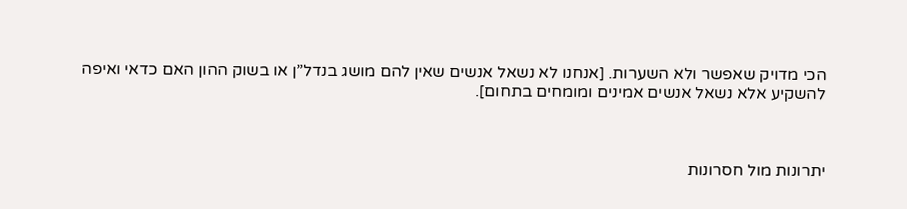הכי מדויק שאפשר ולא השערות. [אנחנו לא נשאל אנשים שאין להם מושג בנדל”ן או בשוק ההון האם כדאי ואיפה להשקיע אלא נשאל אנשים אמינים ומומחים בתחום].



יתרונות מול חסרונות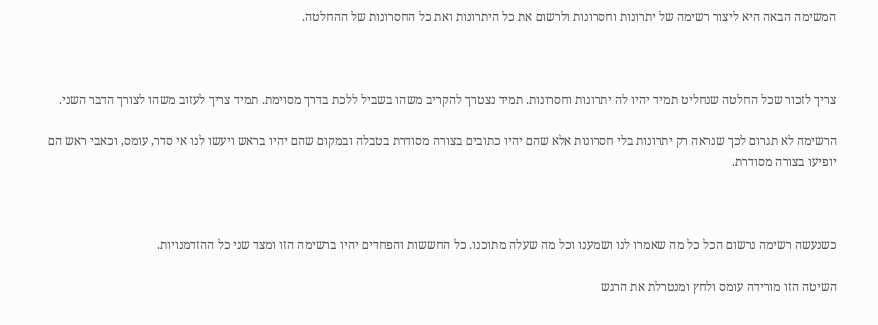המשימה הבאה היא ליצור רשימה של יתרונות וחסרונות ולרשום את כל היתרונות ואת כל החסרונות של ההחלטה.



צריך לזכור שכל החלטה שנחליט תמיד יהיו לה יתרונות וחסרונות. תמיד נצטרך להקריב משהו בשביל ללכת בדרך מסוימת. תמיד צריך לעזוב משהו לצורך הדבר השני.

הרשימה לא תגרום לכך שנראה רק יתרונות בלי חסרונות אלא שהם יהיו כתובים בצורה מסודרת בטבלה ובמקום שהם יהיו בראש ויעשו לנו אי סדר, עומס, וכאבי ראש הם יופיעו בצורה מסודרת.



כשנעשה רשימה נרשום הכל כל מה שאמרו לנו ושמענו וכל מה שעלה מתוכנו. כל החששות והפחדים יהיו ברשימה הזו ומצד שני כל ההזדמנויות.

השיטה הזו מורידה עומס ולחץ ומנטרלת את הרגש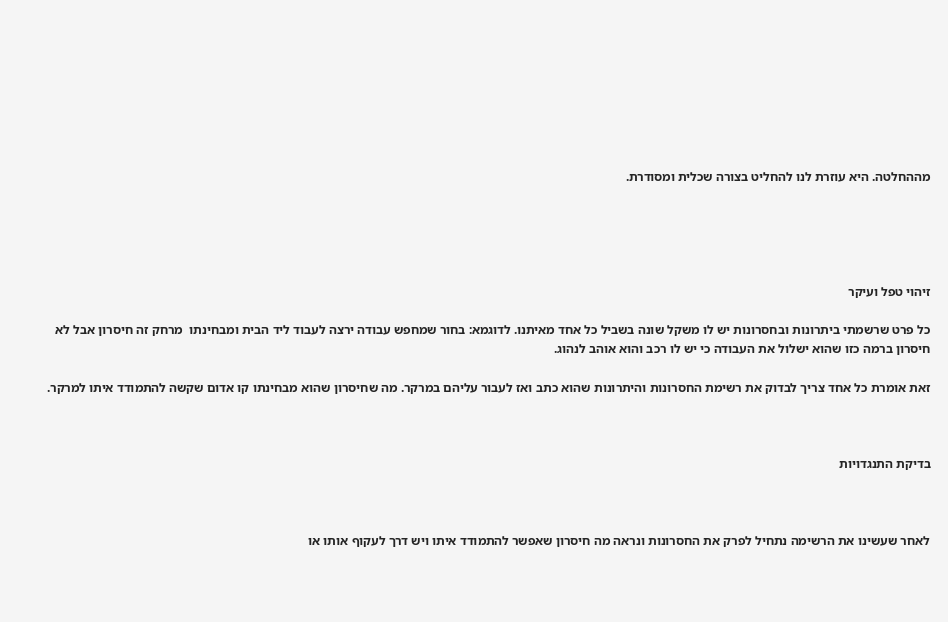מההחלטה. היא עוזרת לנו להחליט בצורה שכלית ומסודרת.





זיהוי טפל ועיקר

כל פרט שרשמתי ביתרונות ובחסרונות יש לו משקל שונה בשביל כל אחד מאיתנו. לדוגמא: בחור שמחפש עבודה ירצה לעבוד ליד הבית ומבחינתו  מרחק זה חיסרון אבל לא חיסרון ברמה כזו שהוא ישלול את העבודה כי יש לו רכב והוא אוהב לנהוג.

זאת אומרת כל אחד צריך לבדוק את רשימת החסרונות והיתרונות שהוא כתב ואז לעבור עליהם במרקר. מה שחיסרון שהוא מבחינתו קו אדום שקשה להתמודד איתו למרקר.



בדיקת התנגדויות



לאחר שעשינו את הרשימה נתחיל לפרק את החסרונות ונראה מה חיסרון שאפשר להתמודד איתו ויש דרך לעקוף אותו או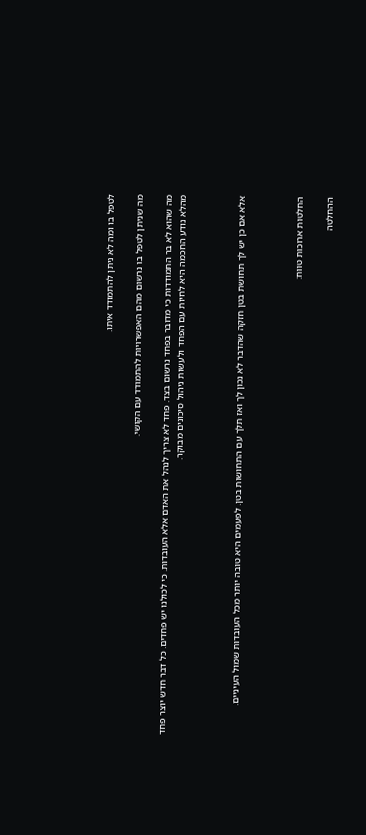לטפל בו ומה לא ניתן להתמודד איתו.

מה שניתן לטפל בו נרשום מהם האפשרויות להתמודד עם הקושי.

מה שהוא לא בר התמודדות כי מדובר בפחד נרשום בצד. פחד לא צריך לנהל את האדם אלא העובדות. כי לכולנו יש פחדים. כל דבר חדש יוצר פחד מהלא נודע החכמה היא לחיות עם הפחד ולעשות ניהול סיכונים מבוקר.



אלא אם כן יש לך תחושת בטן חזקה שהדבר לא נכון לך ואז תלך עם התחושות בטן. לפעמים היא טובה יותר מכל העובדות שמול העיניים.



החלטות ארוכות טווח:

ההחלטה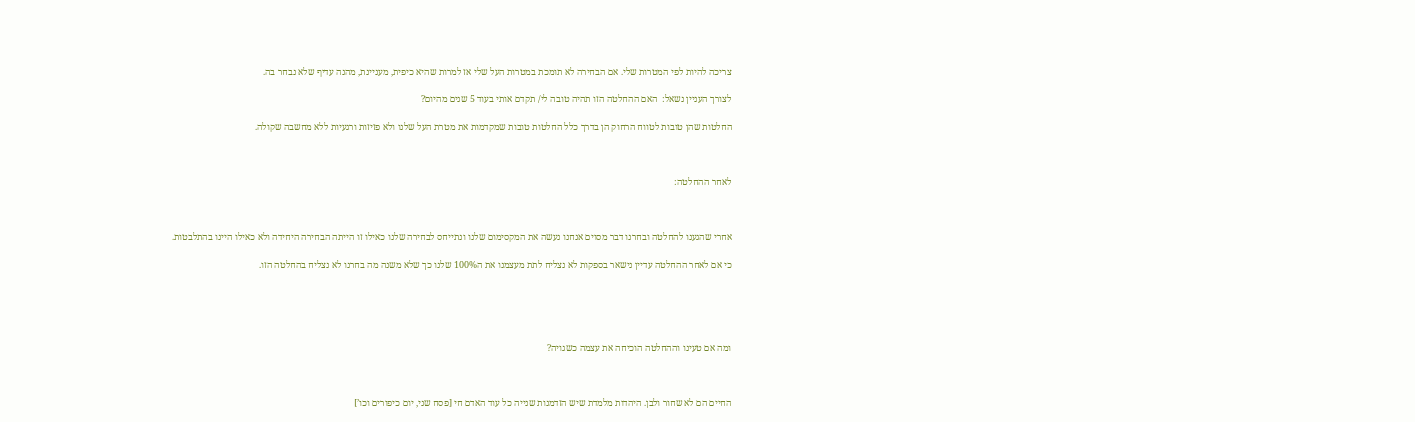צריכה להיות לפי המטרות שלי. אם הבחירה לא תומכת במטרות העל שלי אז למרות שהיא כיפית, מעניינת, מהנה עדיף שלא נבחר בה.

לצורך העניין נשאל:  האם ההחלטה הזו תהיה טובה לי/ תקדם אותי בעוד 5 שנים מהיום?

החלטות שהן טובות לטווח הרחוק הן בדרך כלל החלטות טובות שמקדמות את מטרת העל שלנו ולא פזיזות ורגעיות ללא מחשבה שקולה.



לאחר ההחלטה:



אחרי שהגענו להחלטה ובחרנו דבר מסוים אנחנו נעשה את המקסימום שלנו ונתייחס לבחירה שלנו כאילו זו הייתה הבחירה היחידה ולא כאילו היינו בהתלבטות.

כי אם לאחר ההחלטה עדיין נישאר בספקות לא נצליח לתת מעצמנו את ה100% שלנו כך שלא משנה מה בחרנו לא נצליח בהחלטה הזו.





ומה אם טעינו וההחלטה הוכיחה את עצמה כשגויה?



החיים הם לא שחור ולבן. היהדות מלמדת שיש הזדמנות שנייה כל עוד האדם חי [פסח שני, יום כיפורים וכו’]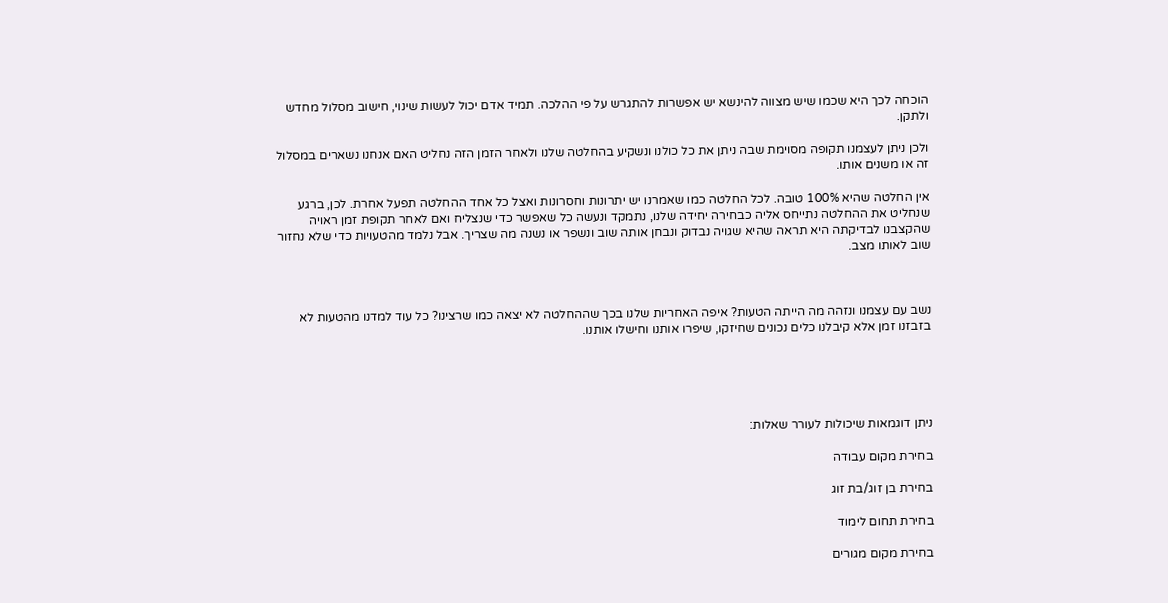הוכחה לכך היא שכמו שיש מצווה להינשא יש אפשרות להתגרש על פי ההלכה. תמיד אדם יכול לעשות שינוי, חישוב מסלול מחדש ולתקן.

ולכן ניתן לעצמנו תקופה מסוימת שבה ניתן את כל כולנו ונשקיע בהחלטה שלנו ולאחר הזמן הזה נחליט האם אנחנו נשארים במסלול זה או משנים אותו.

אין החלטה שהיא 100% טובה. לכל החלטה כמו שאמרנו יש יתרונות וחסרונות ואצל כל אחד ההחלטה תפעל אחרת. לכן, ברגע שנחליט את ההחלטה נתייחס אליה כבחירה יחידה שלנו, נתמקד ונעשה כל שאפשר כדי שנצליח ואם לאחר תקופת זמן ראויה שהקצבנו לבדיקתה היא תראה שהיא שגויה נבדוק ונבחן אותה שוב ונשפר או נשנה מה שצריך. אבל נלמד מהטעויות כדי שלא נחזור שוב לאותו מצב.



נשב עם עצמנו ונזהה מה הייתה הטעות? איפה האחריות שלנו בכך שההחלטה לא יצאה כמו שרצינו? כל עוד למדנו מהטעות לא בזבזנו זמן אלא קיבלנו כלים נכונים שחיזקו, שיפרו אותנו וחישלו אותנו.





ניתן דוגמאות שיכולות לעורר שאלות:

בחירת מקום עבודה

בחירת בן זוג/בת זוג

בחירת תחום לימוד

בחירת מקום מגורים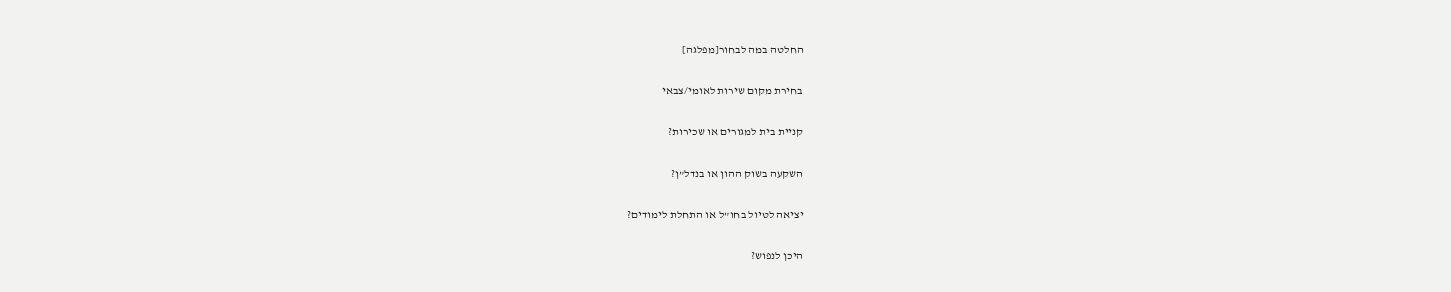החלטה במה לבחור[מפלגה]

בחירת מקום שירות לאומי/צבאי

קניית בית למגורים או שכירות?

השקעה בשוק ההון או בנדל”ן?

יציאה לטיול בחו”ל או התחלת לימודים?

היכן לנפוש?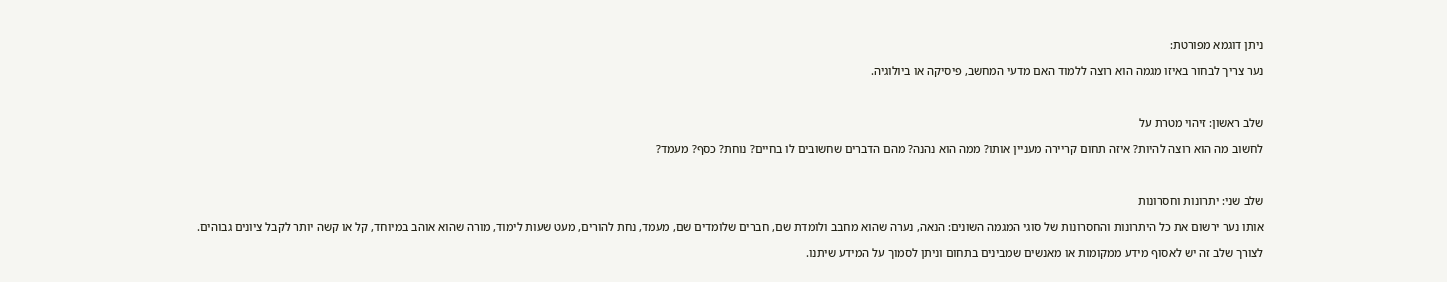ניתן דוגמא מפורטת:

נער צריך לבחור באיזו מגמה הוא רוצה ללמוד האם מדעי המחשב, פיסיקה או ביולוגיה.



שלב ראשון: זיהוי מטרת על

לחשוב מה הוא רוצה להיות? איזה תחום קריירה מעניין אותו? ממה הוא נהנה? מהם הדברים שחשובים לו בחיים? נוחת? כסף? מעמד?



שלב שני: יתרונות וחסרונות

אותו נער ירשום את כל היתרונות והחסרונות של סוגי המגמה השונים: הנאה, נערה שהוא מחבב ולומדת שם, חברים שלומדים שם, מעמד, נחת להורים, מעט שעות לימוד, מורה שהוא אוהב במיוחד, קל או קשה יותר לקבל ציונים גבוהים.

לצורך שלב זה יש לאסוף מידע ממקומות או מאנשים שמבינים בתחום וניתן לסמוך על המידע שיתנו.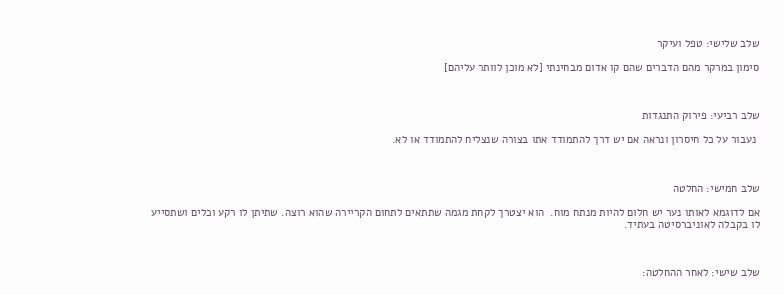שלב שלישי: טפל ועיקר

סימון במרקר מהם הדברים שהם קו אדום מבחינתי [לא מוכן לוותר עליהם]



שלב רביעי: פירוק התנגדות

 נעבור על כל חיסרון ונראה אם יש דרך להתמודד אתו בצורה שנצליח להתמודד או לא.



שלב חמישי: החלטה

אם לדוגמא לאותו נער יש חלום להיות מנתח מוח.  הוא יצטרך לקחת מגמה שתתאים לתחום הקריירה שהוא רוצה. שתיתן לו רקע וכלים ושתסייע לו בקבלה לאוניברסיטה בעתיד.



שלב שישי: לאחר ההחלטה: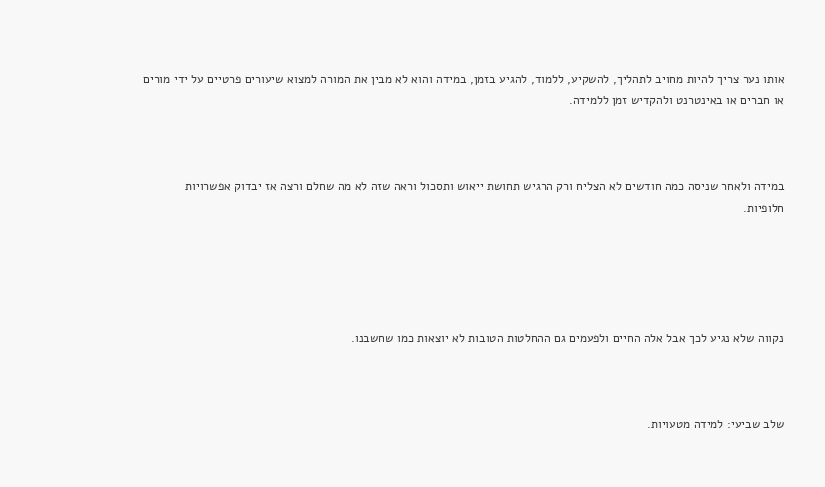אותו נער צריך להיות מחויב לתהליך, להשקיע, ללמוד, להגיע בזמן, במידה והוא לא מבין את המורה למצוא שיעורים פרטיים על ידי מורים או חברים או באינטרנט ולהקדיש זמן ללמידה.



במידה ולאחר שניסה כמה חודשים לא הצליח ורק הרגיש תחושת ייאוש ותסכול וראה שזה לא מה שחלם ורצה אז יבדוק אפשרויות חלופיות.





נקווה שלא נגיע לכך אבל אלה החיים ולפעמים גם ההחלטות הטובות לא יוצאות כמו שחשבנו.



שלב שביעי: למידה מטעויות.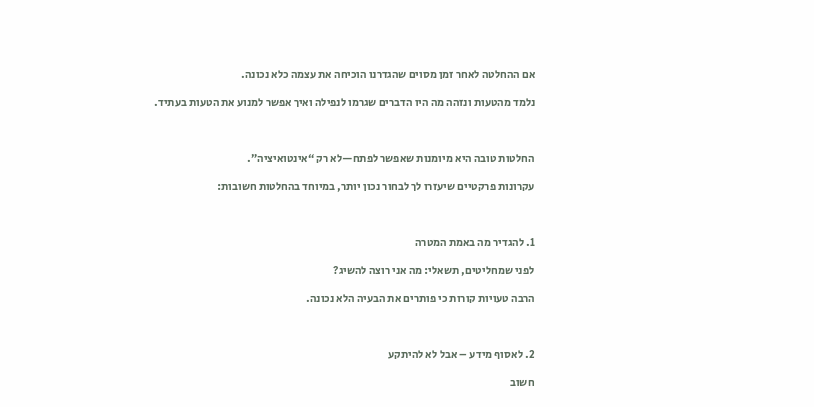אם ההחלטה לאחר זמן מסוים שהגדרנו הוכיחה את עצמה כלא נכונה.

נלמד מהטעות ונזהה מה היו הדברים שגרמו לנפילה ואיך אפשר למנוע את הטעות בעתיד.



החלטות טובה היא מיומנות שאפשר לפתח—לא רק “אינטואיציה”.

עקרונות פרקטיים שיעזרו לך לבחור נכון יותר, במיוחד בהחלטות חשובות:



1. להגדיר מה באמת המטרה

לפני שמחליטים, תשאלי: מה אני רוצה להשיג?

הרבה טעויות קורות כי פותרים את הבעיה הלא נכונה.



2. לאסוף מידע – אבל לא להיתקע

חשוב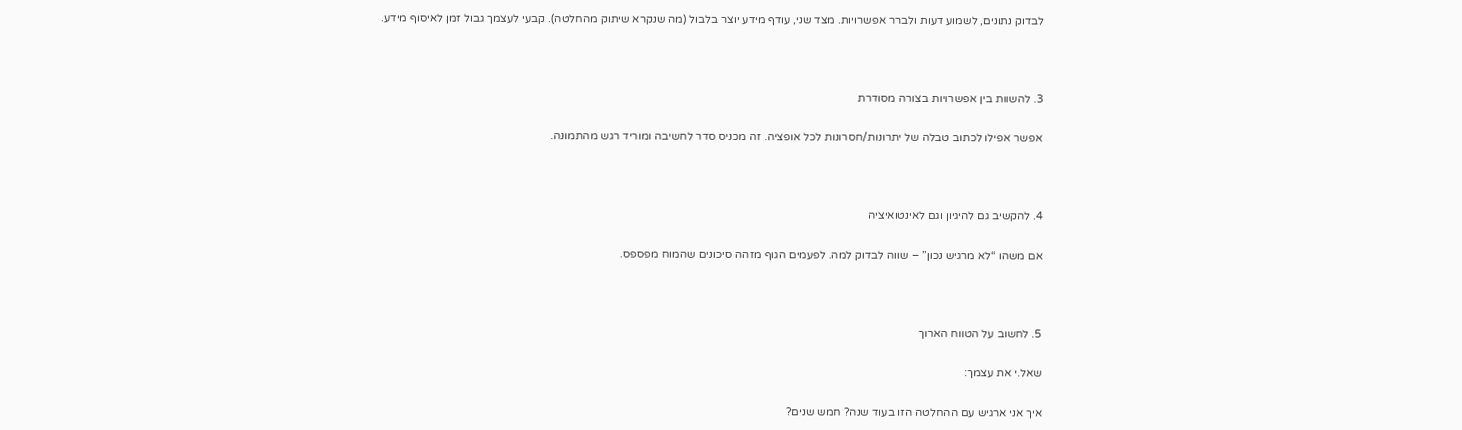לבדוק נתונים, לשמוע דעות ולברר אפשרויות. מצד שני, עודף מידע יוצר בלבול (מה שנקרא שיתוק מהחלטה). קבעי לעצמך גבול זמן לאיסוף מידע.



3. להשוות בין אפשרויות בצורה מסודרת

אפשר אפילו לכתוב טבלה של יתרונות/חסרונות לכל אופציה. זה מכניס סדר לחשיבה ומוריד רגש מהתמונה.



4. להקשיב גם להיגיון וגם לאינטואיציה

אם משהו “לא מרגיש נכון” – שווה לבדוק למה. לפעמים הגוף מזהה סיכונים שהמוח מפספס.



5. לחשוב על הטווח הארוך

שאל.י את עצמך:

איך אני ארגיש עם ההחלטה הזו בעוד שנה? חמש שנים?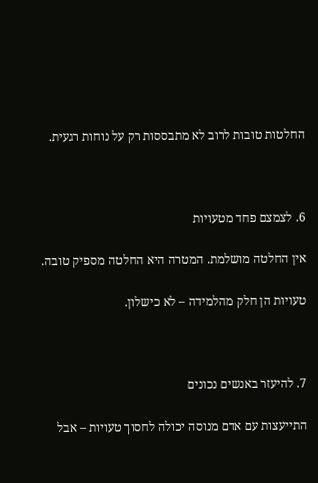החלטות טובות לרוב לא מתבססות רק על נוחות רגעית.



6. לצמצם פחד מטעויות

אין החלטה מושלמת. המטרה היא החלטה מספיק טובה.

טעויות הן חלק מהלמידה – לא כישלון.



7. להיעזר באנשים נכונים

התייעצות עם אדם מנוסה יכולה לחסוך טעויות – אבל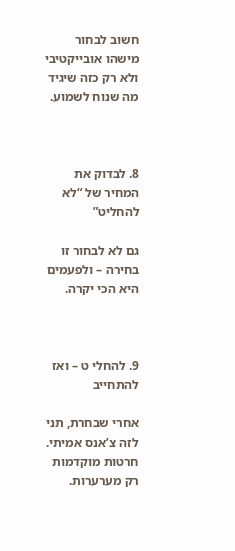חשוב לבחור מישהו אובייקטיבי ולא רק כזה שיגיד מה שנוח לשמוע.



8. לבדוק את המחיר של “לא להחליט”

גם לא לבחור זו בחירה – ולפעמים היא הכי יקרה.



9. להחלי ט – ואז להתחייב

אחרי שבחרת, תני לזה צ’אנס אמיתי. חרטות מוקדמות רק מערערות.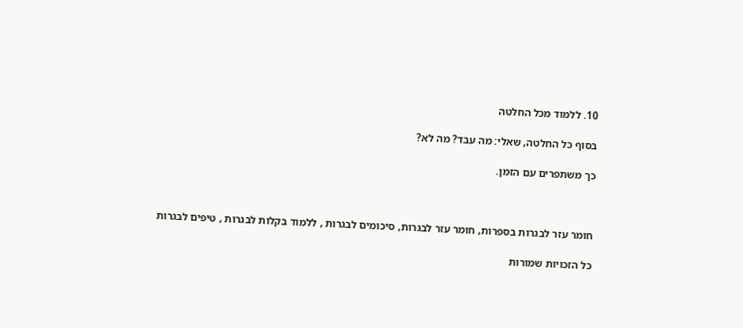10. ללמוד מכל החלטה

בסוף כל החלטה, שאלי: מה עבד? מה לא?

כך משתפרים עם הזמן.



חומר עזר לבגרות בספרות, חומר עזר לבגרות, סיכומים לבגרות , ללמוד בקלות לבגרות , טיפים לבגרות

כל הזכויות שמורות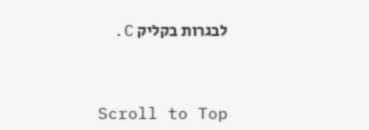לבגרות בקליק C.



Scroll to Top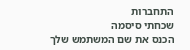התחברות
שכחתי סיסמה
הכנס את שם המשתמש שלך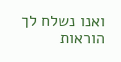ואנו נשלח לך הוראות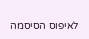לאיפוס הסיסמה